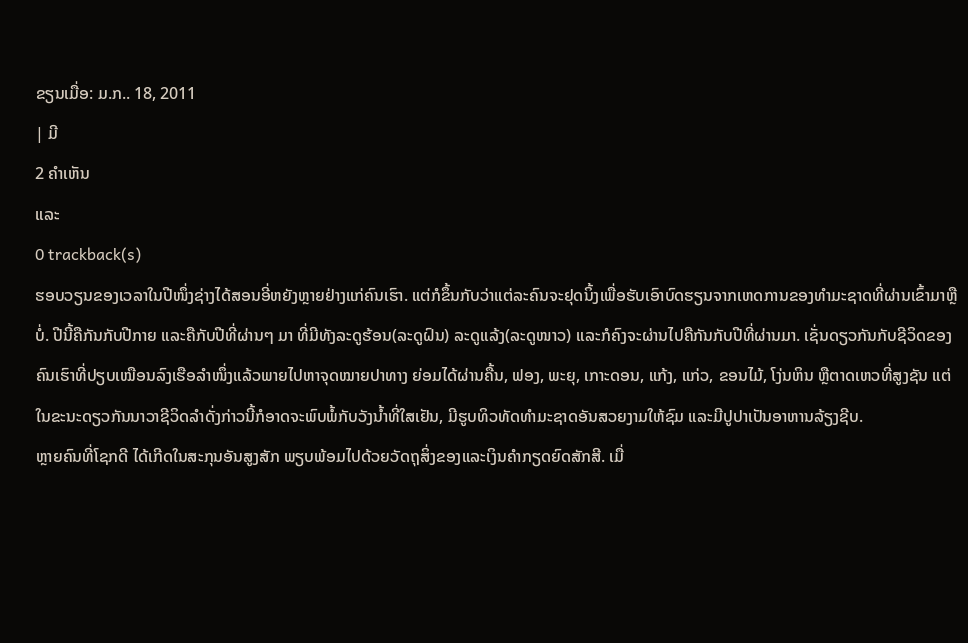ຂຽນເມື່ອ: ມ.ກ.. 18, 2011
| ມີ
2 ຄຳເຫັນ
ແລະ
0 trackback(s)
ຮອບວຽນຂອງເວລາໃນປີໜຶ່ງຊ່າງໄດ້ສອນອີ່ຫຍັງຫຼາຍຢ່າງແກ່ຄົນເຮົາ. ແຕ່ກໍຂຶ້ນກັບວ່າແຕ່ລະຄົນຈະຢຸດນິ້ງເພື່ອຮັບເອົາບົດຮຽນຈາກເຫດການຂອງທຳມະຊາດທີ່ຜ່ານເຂົ້າມາຫຼືບໍ່. ປີນີ້ຄືກັນກັບປີກາຍ ແລະຄືກັບປີທີ່ຜ່ານໆ ມາ ທີ່ມີທັງລະດູຮ້ອນ(ລະດູຝົນ) ລະດູແລ້ງ(ລະດູໜາວ) ແລະກໍຄົງຈະຜ່ານໄປຄືກັນກັບປີທີ່ຜ່ານມາ. ເຊັ່ນດຽວກັນກັບຊີວິດຂອງຄົນເຮົາທີ່ປຽບເໝືອນລົງເຮືອລຳໜຶ່ງແລ້ວພາຍໄປຫາຈຸດໝາຍປາທາງ ຍ່ອມໄດ້ຜ່ານຄື້ນ, ຟອງ, ພະຍຸ, ເກາະດອນ, ແກ້ງ, ແກ່ວ, ຂອນໄມ້, ໂງ່ນຫິນ ຫຼືຕາດເຫວທີ່ສູງຊັນ ແຕ່ໃນຂະນະດຽວກັນນາວາຊີວິດລຳດັ່ງກ່າວນີ້ກໍອາດຈະພົບພໍ້ກັບວັງນ້ຳທີ່ໃສເຢັນ, ມີຮູບທິວທັດທຳມະຊາດອັນສວຍງາມໃຫ້ຊົມ ແລະມີປູປາເປັນອາຫານລ້ຽງຊີບ.
ຫຼາຍຄົນທີ່ໂຊກດີ ໄດ້ເກີດໃນສະກຸນອັນສູງສັກ ພຽບພ້ອມໄປດ້ວຍວັດຖຸສິ່ງຂອງແລະເງິນຄຳກຽດຍົດສັກສີ. ເມື່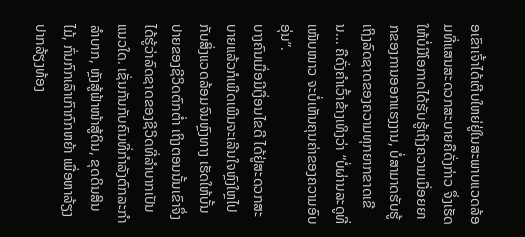ອເຂົາເຈົ້າໄດ້ເຕີບໃຫຍ່ຢູ່ໃນສະພາບແວດລ້ອມທີ່ແສນສະດວກສະບາຍຄືດັ່ງກ່າວ ຈຶ່ງເຮັດໃຫ້ບໍ່ມີໂອກາດໄດ້ຮັບຮູ້ເຖິງຄວາມເມື່ອຍຍາກຂອງການອອກແຮງງານ, ບໍ່ສາມາດຮັບຮູ້ເຖິງລົດຊາດຂອງຄວາມທຸກຍາກຂາດເຂີນ... ຄືດັ່ງຄຳເວົ້າຂ້າງເທິງວ່າ “ບໍ່ຜ່ານລະດູທີ່ເໜັບໜາວ ຈະບໍ່ເຫັນຄຸນຄ່າຂອງຄວາມອົບອຸ່ນ”.
ບາງຄົນເມື່ອມີເງື່ອນໄຂດີ ໄດ້ຢູ່ສະດວກສະບາຍແລ້ວກໍເພີດເພີນຈະເລີນໃຈຫຼົງໃຫຼໄປກັບສິ່ງແວດລ້ອມຈົນຫຼົງທາງ ເຮັດໃຫ້ບັ້ນປາຍຂອງຊີວິດຕົກຕ່ຳ ເຖິງຕອນນັ້ນເຂົາຈຶ່ງໄດ້ຮູ້ວ່າລົດຊາດຂອງຊີວິດທີ່ລຳບາກເປັນແນວໃດ. ເຊັ່ນກັນກັບຄົນທີ່ກຳລັງຕົກລະກຳລຳບາກ, ຫຼັງສູ້ຟ້າໜ້າສູ້ດິນ, ຂຸດດິນສິນໄມ້, ກົ່ນກົກເລົາເກົາກົກຫຍ້າ ເພື່ອຫາລ້ຽງປາກລ້ຽງທ້ອງ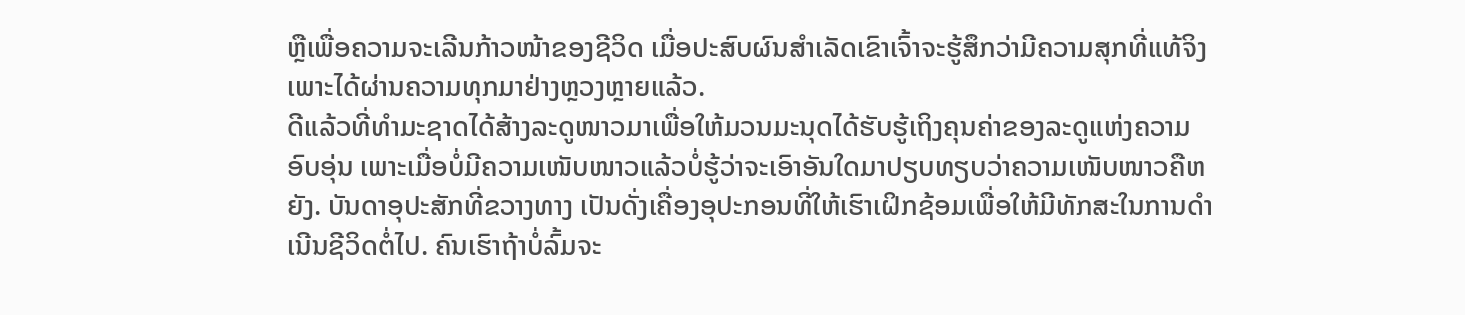ຫຼືເພື່ອຄວາມຈະເລີນກ້າວໜ້າຂອງຊີວິດ ເມື່ອປະສົບຜົນສຳເລັດເຂົາເຈົ້າຈະຮູ້ສຶກວ່າມີຄວາມສຸກທີ່ແທ້ຈິງ ເພາະໄດ້ຜ່ານຄວາມທຸກມາຢ່າງຫຼວງຫຼາຍແລ້ວ.
ດີແລ້ວທີ່ທຳມະຊາດໄດ້ສ້າງລະດູໜາວມາເພື່ອໃຫ້ມວນມະນຸດໄດ້ຮັບຮູ້ເຖິງຄຸນຄ່າຂອງລະດູແຫ່ງຄວາມອົບອຸ່ນ ເພາະເມື່ອບໍ່ມີຄວາມເໜັບໜາວແລ້ວບໍ່ຮູ້ວ່າຈະເອົາອັນໃດມາປຽບທຽບວ່າຄວາມເໜັບໜາວຄືຫຍັງ. ບັນດາອຸປະສັກທີ່ຂວາງທາງ ເປັນດັ່ງເຄື່ອງອຸປະກອນທີ່ໃຫ້ເຮົາເຝິກຊ້ອມເພື່ອໃຫ້ມີທັກສະໃນການດຳເນີນຊີວິດຕໍ່ໄປ. ຄົນເຮົາຖ້າບໍ່ລົ້ມຈະ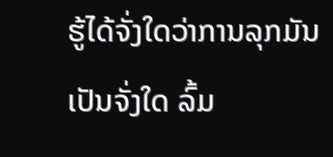ຮູ້ໄດ້ຈັ່ງໃດວ່າການລຸກມັນເປັນຈັ່ງໃດ ລົ້ມ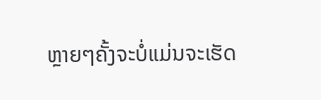ຫຼາຍໆຄັ້ງຈະບໍ່ແມ່ນຈະເຮັດ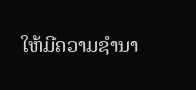ໃຫ້ມີຄວາມຊຳນາ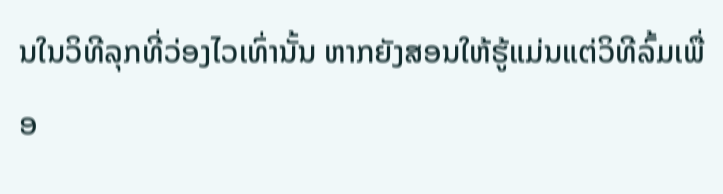ນໃນວິທີລຸກທີ່ວ່ອງໄວເທົ່ານັ້ນ ຫາກຍັງສອນໃຫ້ຮູ້ແມ່ນແຕ່ວິທີລົ້ມເພື່ອ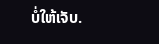ບໍ່ໃຫ້ເຈັບ.